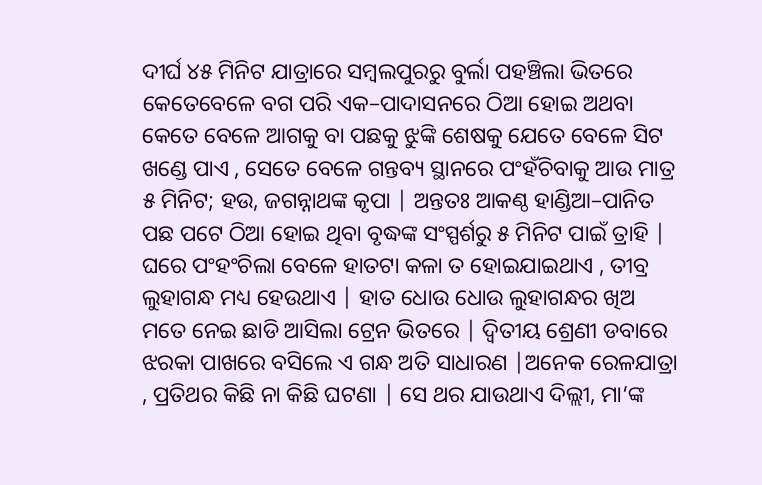ଦୀର୍ଘ ୪୫ ମିନିଟ ଯାତ୍ରାରେ ସମ୍ବଲପୁରରୁ ବୁର୍ଲା ପହଞ୍ଚିଲା ଭିତରେ କେତେବେଳେ ବଗ ପରି ଏକ–ପାଦାସନରେ ଠିଆ ହୋଇ ଅଥବା କେତେ ବେଳେ ଆଗକୁ ବା ପଛକୁ ଝୁଙ୍କି ଶେଷକୁ ଯେତେ ବେଳେ ସିଟ ଖଣ୍ଡେ ପାଏ , ସେତେ ବେଳେ ଗନ୍ତବ୍ୟ ସ୍ଥାନରେ ପଂହଁଚିବାକୁ ଆଉ ମାତ୍ର ୫ ମିନିଟ; ହଉ, ଜଗନ୍ନାଥଙ୍କ କୃପା | ଅନ୍ତତଃ ଆକଣ୍ଠ ହାଣ୍ଡିଆ–ପାନିତ ପଛ ପଟେ ଠିଆ ହୋଇ ଥିବା ବୃଦ୍ଧଙ୍କ ସଂସ୍ପର୍ଶରୁ ୫ ମିନିଟ ପାଇଁ ତ୍ରାହି | ଘରେ ପଂହଂଚିଲା ବେଳେ ହାତଟା କଳା ତ ହୋଇଯାଇଥାଏ , ତୀବ୍ର ଲୁହାଗନ୍ଧ ମଧ୍ୟ ହେଉଥାଏ | ହାତ ଧୋଉ ଧୋଉ ଲୁହାଗନ୍ଧର ଖିଅ ମତେ ନେଇ ଛାଡି ଆସିଲା ଟ୍ରେନ ଭିତରେ | ଦ୍ଵିତୀୟ ଶ୍ରେଣୀ ଡବାରେ ଝରକା ପାଖରେ ବସିଲେ ଏ ଗନ୍ଧ ଅତି ସାଧାରଣ |ଅନେକ ରେଳଯାତ୍ରା , ପ୍ରତିଥର କିଛି ନା କିଛି ଘଟଣା | ସେ ଥର ଯାଉଥାଏ ଦିଲ୍ଲୀ, ମା‘ଙ୍କ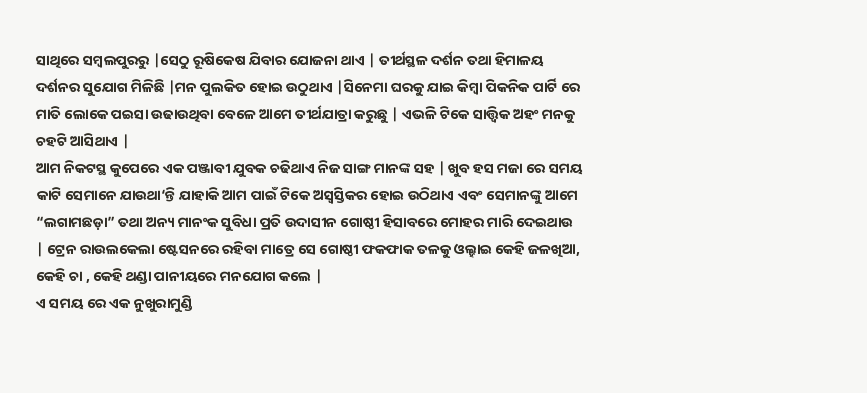ସାଥିରେ ସମ୍ବଲପୁରରୁ |ସେଠୁ ରୂଷିକେଷ ଯିବାର ଯୋଜନା ଥାଏ | ତୀର୍ଥସ୍ଥଳ ଦର୍ଶନ ତଥା ହିମାଳୟ ଦର୍ଶନର ସୁଯୋଗ ମିଳିଛି |ମନ ପୁଲକିତ ହୋଇ ଉଠୁଥାଏ |ସିନେମା ଘରକୁ ଯାଇ କିମ୍ବା ପିକନିକ ପାର୍ଟି ରେ ମାତି ଲୋକେ ପଇସା ଉଢାଉଥିବା ବେଳେ ଆମେ ତୀର୍ଥଯାତ୍ରା କରୁଛୁ | ଏଭଳି ଟିକେ ସାତ୍ତ୍ୱିକ ଅହଂ ମନକୁ ଚହଟି ଆସିଥାଏ |
ଆମ ନିକଟସ୍ଥ କୁପେରେ ଏକ ପଞ୍ଜାବୀ ଯୁବକ ଚଢିଥାଏ ନିଜ ସାଙ୍ଗ ମାନଙ୍କ ସହ | ଖୁବ ହସ ମଜା ରେ ସମୟ କାଟି ସେମାନେ ଯାଉଥା‘ନ୍ତି ଯାହାକି ଆମ ପାଇଁ ଟିକେ ଅସ୍ବସ୍ତିକର ହୋଇ ଉଠିଥାଏ ଏବଂ ସେମାନଙ୍କୁ ଆମେ “ଲଗାମଛଡ଼ା” ତଥା ଅନ୍ୟ ମାନଂକ ସୁବିଧା ପ୍ରତି ଉଦାସୀନ ଗୋଷ୍ଠୀ ହିସାବରେ ମୋହର ମାରି ଦେଇଥାଉ | ଟ୍ରେନ ରାଉଲକେଲା ଷ୍ଟେସନରେ ରହିବା ମାତ୍ରେ ସେ ଗୋଷ୍ଠୀ ଫକଫାକ ତଳକୁ ଓଲ୍ହାଇ କେହି ଜଳଖିଆ, କେହି ଚା , କେହି ଥଣ୍ଡା ପାନୀୟରେ ମନଯୋଗ କଲେ |
ଏ ସମୟ ରେ ଏକ ନୁଖୁରାମୁଣ୍ଡି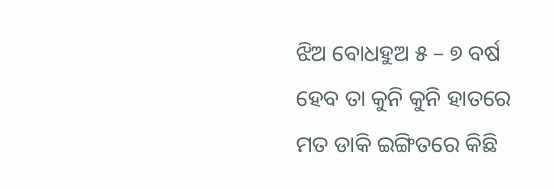ଝିଅ ବୋଧହୁଅ ୫ – ୭ ବର୍ଷ ହେବ ତା କୁନି କୁନି ହାତରେ ମତ ଡାକି ଇଙ୍ଗିତରେ କିଛି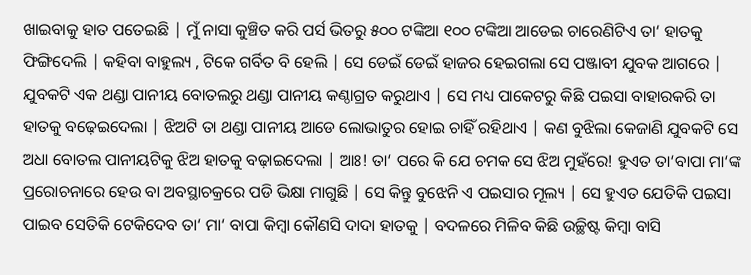ଖାଇବାକୁ ହାତ ପତେଇଛି | ମୁଁ ନାସା କୁଞ୍ଚିତ କରି ପର୍ସ ଭିତରୁ ୫୦୦ ଟଙ୍କିଆ ୧୦୦ ଟଙ୍କିଆ ଆଡେଇ ଚାରେଣିଟିଏ ତା‘ ହାତକୁ ଫିଙ୍ଗିଦେଲି | କହିବା ବାହୁଲ୍ୟ , ଟିକେ ଗର୍ବିତ ବି ହେଲି | ସେ ଡେଇଁ ଡେଇଁ ହାଜର ହେଇଗଲା ସେ ପଞ୍ଜାବୀ ଯୁବକ ଆଗରେ |
ଯୁବକଟି ଏକ ଥଣ୍ଡା ପାନୀୟ ବୋତଲରୁ ଥଣ୍ଡା ପାନୀୟ କଣ୍ଠାଗ୍ରତ କରୁଥାଏ | ସେ ମଧ୍ୟ ପାକେଟରୁ କିଛି ପଇସା ବାହାରକରି ତା ହାତକୁ ବଢ଼େଇଦେଲା | ଝିଅଟି ତା ଥଣ୍ଡା ପାନୀୟ ଆଡେ ଲୋଭାତୁର ହୋଇ ଚାହିଁ ରହିଥାଏ | କଣ ବୁଝିଲା କେଜାଣି ଯୁବକଟି ସେ ଅଧା ବୋତଲ ପାନୀୟଟିକୁ ଝିଅ ହାତକୁ ବଢ଼ାଇଦେଲା | ଆଃ! ତା‘ ପରେ କି ଯେ ଚମକ ସେ ଝିଅ ମୁହଁରେ! ହୁଏତ ତା‘ବାପା ମା‘ଙ୍କ ପ୍ରରୋଚନାରେ ହେଉ ବା ଅବସ୍ଥାଚକ୍ରରେ ପଡି ଭିକ୍ଷା ମାଗୁଛି | ସେ କିନ୍ତୁ ବୁଝେନି ଏ ପଇସାର ମୂଲ୍ୟ | ସେ ହୁଏତ ଯେତିକି ପଇସା ପାଇବ ସେତିକି ଟେକିଦେବ ତା‘ ମା‘ ବାପା କିମ୍ବା କୌଣସି ଦାଦା ହାତକୁ | ବଦଳରେ ମିଳିବ କିଛି ଉଚ୍ଛିଷ୍ଟ କିମ୍ବା ବାସି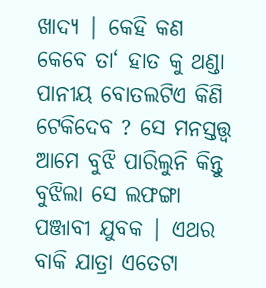ଖାଦ୍ୟ | କେହି କଣ କେବେ ତା‘ ହାତ କୁ ଥଣ୍ଡା ପାନୀୟ ବୋତଲଟିଏ କିଣି ଟେକିଦେବ ? ସେ ମନସ୍ତତ୍ତ୍ୱ ଆମେ ବୁଝି ପାରିଲୁନି କିନ୍ତୁ ବୁଝିଲା ସେ ଲଫଙ୍ଗା ପଞ୍ଜାବୀ ଯୁବକ | ଏଥର ବାକି ଯାତ୍ରା ଏତେଟା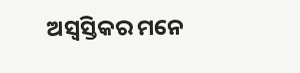ଅସ୍ବସ୍ତିକର ମନେ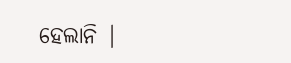ହେଲାନି |